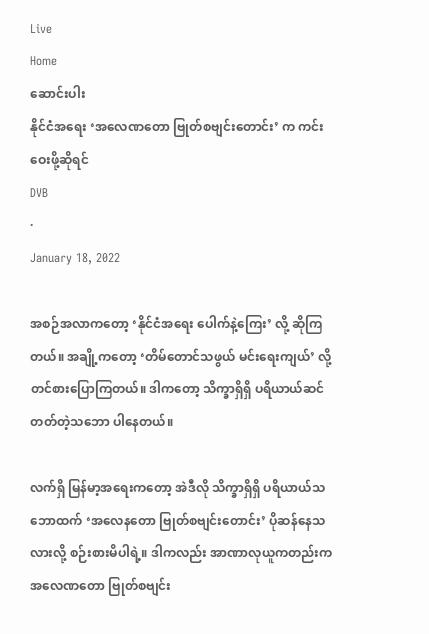Live
Home
ဆောင်းပါး
နိုင်ငံအရေး ‘အလေဏတော ဗြုတ်စဗျင်း‌တောင်း’ က ကင်းဝေးဖို့ဆိုရင်
DVB
·
January 18, 2022

အစဉ်အလာကတော့ ‘နိုင်ငံအရေး ပေါက်နဲ့ကြေး’ လို့ ဆိုကြတယ်။ အချို့ကတော့ ‘တိမ်တောင်သဖွယ် မင်းရေးကျယ်’ လို့ တင်စားပြောကြတယ်‌။ ဒါကတော့ သိက္ခာရှိရှိ ပရိယာယ်ဆင်တတ်တဲ့သဘော ပါနေတယ်။

လက်ရှိ မြန်မာ့အရေးကတော့ အဲဒီလို သိက္ခာရှိရှိ ပရိယာယ်သဘောထက် ‘အလေနတော ဗြုတ်စဗျင်းတောင်း’ ပိုဆန်နေသလားလို့ စဉ်းစားမိပါရဲ့။ ဒါကလည်း အာဏာလုယူကတည်းက အလေဏတော ဗြုတ်စဗျင်း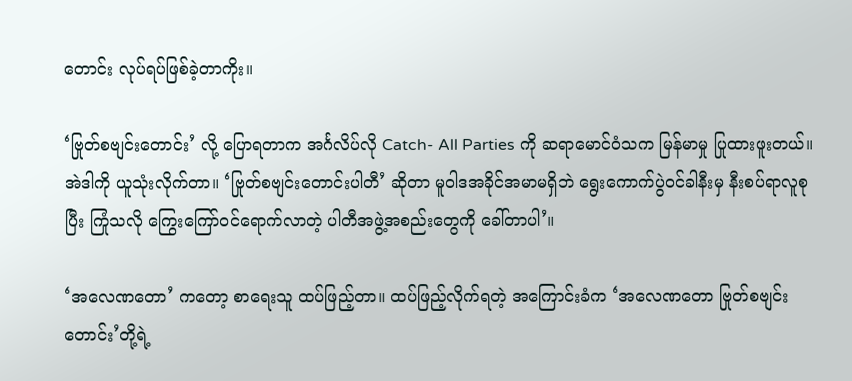တောင်း လုပ်ရပ်ဖြစ်ခဲ့တာကိုး။

‘ဗြုတ်စဗျင်းတောင်း’ လို့ ပြောရတာက အင်္ဂလိပ်လို Catch- All Parties ကို ဆရာမောင်ဝံသက မြန်မာမှု ပြုထားဖူးတယ်။ အဲဒါကို ယူသုံးလိုက်တာ။ ‘ဗြုတ်စဗျင်းတောင်းပါတီ’ ဆိုတာ မူဝါဒအခိုင်အမာမရှိဘဲ ရွေးကောက်ပွဲဝင်ခါနီးမှ နီးစပ်ရာလူစုပြီး ကြုံသလို ကြွေးကြော်ဝင်ရောက်လာတဲ့ ပါတီအဖွဲ့အစည်းတွေကို ခေါ်တာပါ’။

‘အလေဏတော’ ကတော့ စာရေးသူ ထပ်ဖြည့်တာ။ ထပ်ဖြည့်လိုက်ရတဲ့ အကြောင်းခံက ‘အလေဏတော ဗြုတ်စဗျင်းတောင်း’တို့ရဲ့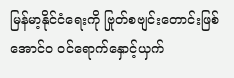မြန်မာ့နိုင်ငံရေးကို ဗြုတ်စဗျင်းတောင်းဖြစ်အောင်ဝ ဝင်ရောက်နှောင့်ယှက်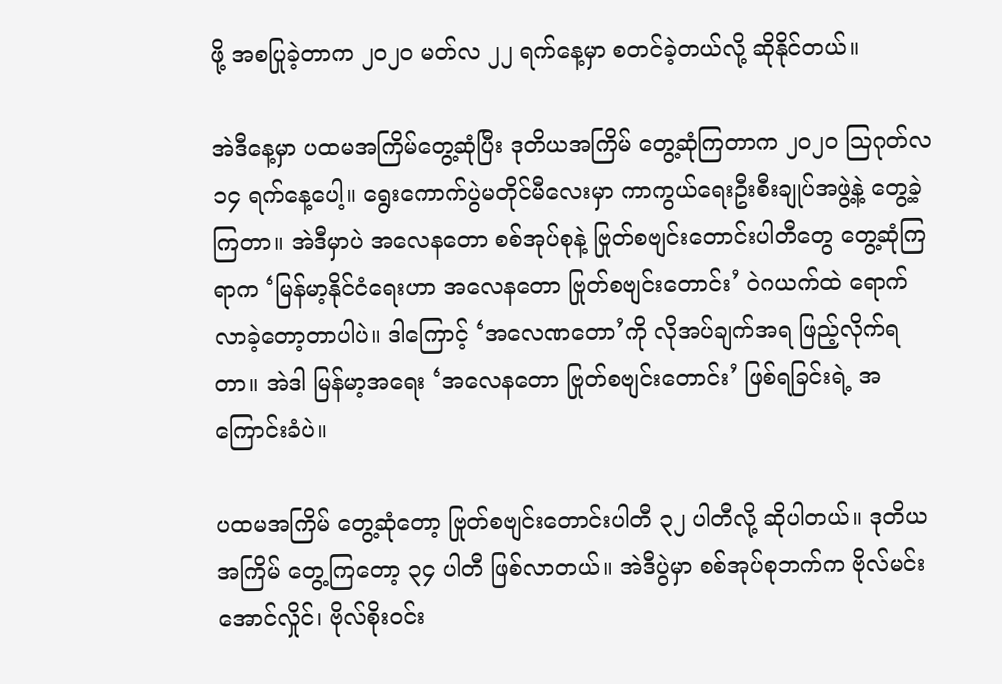ဖို့ အစပြုခဲ့တာက ၂၀၂၀ မတ်လ ၂၂ ရက်နေ့မှာ စတင်ခဲ့တယ်လို့ ဆိုနိုင်တယ်။

အဲဒီနေ့မှာ ပထမအကြိမ်တွေ့ဆုံပြီး ဒုတိယအကြိမ် တွေ့ဆုံကြတာက ၂၀၂၀ ဩဂုတ်လ ၁၄ ရက်နေ့ပေါ့။ ရွေးကောက်ပွဲမတိုင်မီလေးမှာ ကာကွယ်ရေးဦးစီးချုပ်အဖွဲ့နဲ့ တွေ့ခဲ့ကြတာ။ အဲဒီမှာပဲ အလေနတော စစ်အုပ်စုနဲ့ ဗြုတ်စဗျင်းတောင်းပါတီတွေ တွေ့ဆုံကြရာက ‘မြန်မာ့နိုင်ငံရေးဟာ အလေနတော ဗြုတ်စဗျင်းတောင်း’ ဝဲဂယက်ထဲ ရောက်လာခဲ့တော့တာပါပဲ။ ဒါကြောင့် ‘အလေဏတော’ကို လိုအပ်ချက်အရ ဖြည့်လိုက်ရတာ။ အဲဒါ မြန်မာ့အရေး ‘အလေနတော ဗြုတ်စဗျင်းတောင်း’ ဖြစ်ရခြင်းရဲ့ အကြောင်းခံပဲ။

ပထမအကြိမ် တွေ့ဆုံတော့ ဗြုတ်စဗျင်းတောင်းပါတီ ၃၂ ပါတီလို့ ဆိုပါတယ်။ ဒုတိယအကြိမ် တွေ့ကြတော့ ၃၄ ပါတီ ဖြစ်လာတယ်။ အဲဒီပွဲမှာ စစ်အုပ်စုဘက်က ဗိုလ်မင်းအောင်လှိုင်၊ ဗိုလ်စိုးဝင်း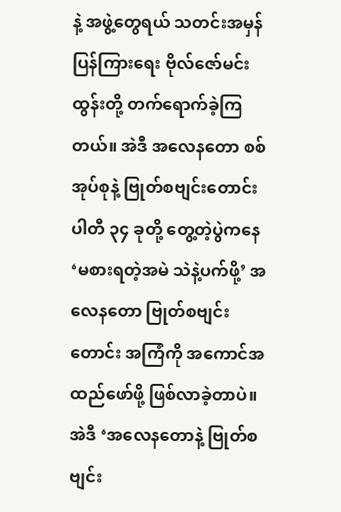နဲ့ အဖွဲ့တွေရယ် သတင်းအမှန်ပြန်ကြားရေး ဗိုလ်ဇော်မင်းထွန်းတို့ တက်ရောက်ခဲ့ကြတယ်။ အဲဒီ အလေနတော စစ်အုပ်စုနဲ့ ဗြုတ်စဗျင်းတောင်းပါတီ ၃၄ ခုတို့ တွေ့တဲ့ပွဲကနေ ‘မစားရတဲ့အမဲ သဲနဲ့ပက်ဖို့’ အလေနတော ဗြုတ်စဗျင်းတောင်း အကြံကို အကောင်အထည်ဖော်ဖို့ ဖြစ်လာခဲ့တာပဲ။ အဲဒီ ‘အလေနတောနဲ့ ဗြုတ်စဗျင်း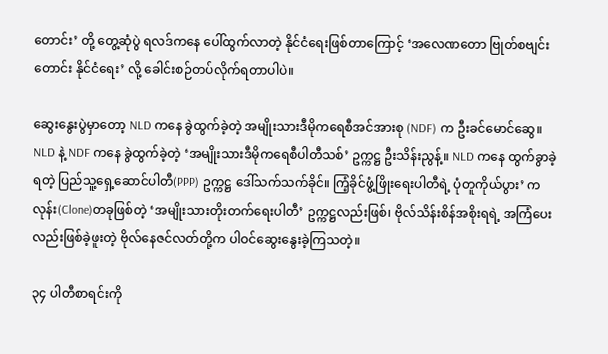တောင်း’ တို့ တွေ့ဆုံပွဲ ရလဒ်ကနေ ပေါ်ထွက်လာတဲ့ နိုင်ငံရေးဖြစ်တာကြောင့် ‘အလေဏတော ဗြုတ်စဗျင်းတောင်း နိုင်ငံရေး’ လို့ ခေါင်းစဉ်တပ်လိုက်ရတာပါပဲ။

ဆွေးနွေးပွဲမှာတော့ NLD ကနေ ခွဲထွက်ခဲ့တဲ့ အမျိုးသားဒီမိုကရေစီအင်အားစု (NDF) က ဦးခင်မောင်ဆွေ။ NLD နဲ့ NDF ကနေ ခွဲထွက်ခဲ့တဲ့ ‘အမျိုးသားဒီမိုကရေစီပါတီသစ်’ ဥက္ကဋ္ဌ ဦးသိန်းညွန့်။ NLD ကနေ ထွက်ခွာခဲ့ရတဲ့ ပြည်သူ့ရှေ့ဆောင်ပါတီ(PPP) ဥက္ကဋ္ဌ ဒေါ်သက်သက်ခိုင်။ ကြံ့ခိုင်ဖွံ့ဖြိုးရေးပါတီရဲ့ ပုံတူကိုယ်ပွား’ ကလုန်း(Clone)တခုဖြစ်တဲ့ ‘အမျိုးသားတိုးတက်ရေးပါတီ’ ဥက္ကဋ္ဌလည်းဖြစ်၊ ဗိုလ်သိန်းစိန်အစိုးရရဲ့ အကြံပေးလည်းဖြစ်ခဲ့ဖူးတဲ့ ဗိုလ်နေဇင်လတ်တို့က ပါဝင်ဆွေးနွေးခဲ့ကြသတဲ့။

၃၄ ပါတီစာရင်းကို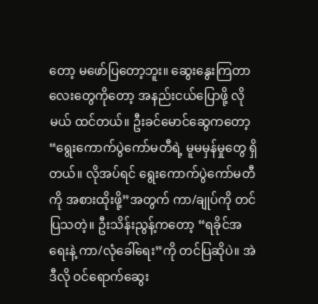တော့ မဖော်ပြတော့ဘူး။ ဆွေးနွေးကြတာလေးတွေကိုတော့ အနည်းငယ်ပြောဖို့ လိုမယ် ထင်တယ်။ ဦးခင်မောင်ဆွေကတော့ “ရွေးကောက်ပွဲကော်မတီရဲ့ မူမမှန်မှုတွေ ရှိတယ်။ လိုအပ်ရင် ရွေးကောက်ပွဲကော်မတီကို အစားထိုးဖို့”အတွက် ကာ/ချုပ်ကို တင်ပြသတဲ့။ ဦးသိန်းညွန့်ကတော့ “ရခိုင်အရေးနဲ့ ကာ/လုံခေါ်ရေး”ကို တင်ပြဆိုပဲ။ အဲဒီလို ဝင်ရောက်ဆွေး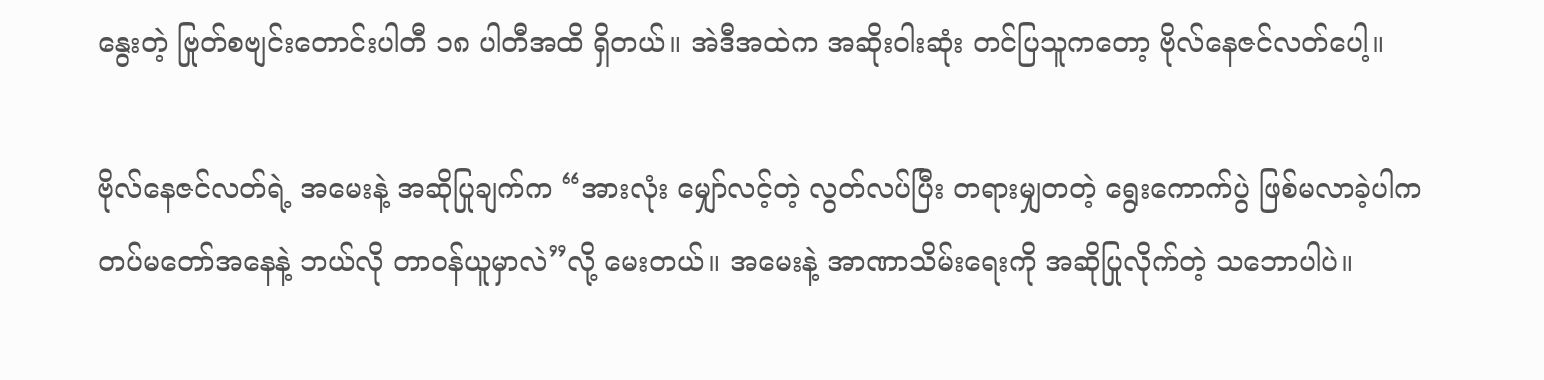နွေးတဲ့ ဗြုတ်စဗျင်းတောင်းပါတီ ၁၈ ပါတီအထိ ရှိတယ်။ အဲဒီအထဲက အဆိုးဝါးဆုံး တင်ပြသူကတော့ ဗိုလ်နေဇင်လတ်ပေါ့။

ဗိုလ်နေဇင်လတ်ရဲ့ အမေးနဲ့ အဆိုပြုချက်က “အားလုံး မျှော်လင့်တဲ့ လွတ်လပ်ပြီး တရားမျှတတဲ့ ရွေးကောက်ပွဲ ဖြစ်မလာခဲ့ပါက တပ်မတော်အနေနဲ့ ဘယ်လို တာဝန်ယူမှာလဲ”လို့ မေးတယ်။ အမေးနဲ့ အာဏာသိမ်းရေးကို အဆိုပြုလိုက်တဲ့ သဘောပါပဲ။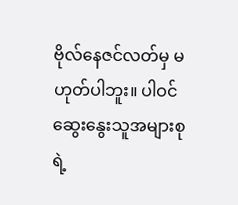ဗိုလ်နေဇင်လတ်မှ မဟုတ်ပါဘူး။ ပါဝင်ဆွေးနွေးသူအများစုရဲ့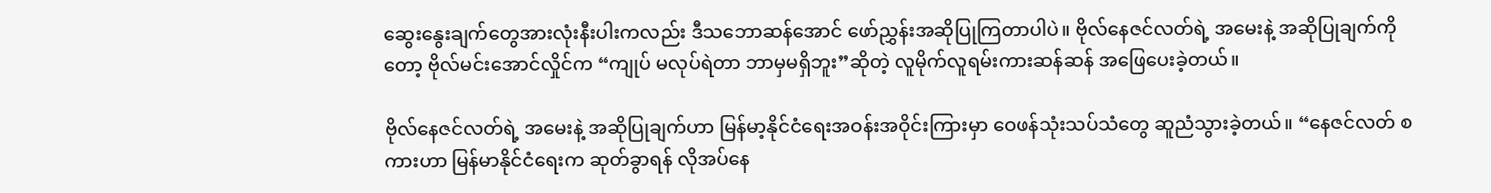ဆွေးနွေးချက်တွေအားလုံးနီးပါးကလည်း ဒီသဘောဆန်အောင် ဖော်ညွှန်းအဆိုပြုကြတာပါပဲ။ ဗိုလ်နေဇင်လတ်ရဲ့ အမေးနဲ့ အဆိုပြုချက်ကိုတော့ ဗိုလ်မင်းအောင်လှိုင်က “ကျုပ် မလုပ်ရဲတာ ဘာမှမရှိဘူး”ဆိုတဲ့ လူမိုက်လူရမ်းကားဆန်ဆန် အဖြေပေးခဲ့တယ်။

ဗိုလ်နေဇင်လတ်ရဲ့ အမေးနဲ့ အဆိုပြုချက်ဟာ မြန်မာ့နိုင်ငံရေးအဝန်းအဝိုင်းကြားမှာ ဝေဖန်သုံးသပ်သံတွေ ဆူညံသွားခဲ့တယ်။ “နေဇင်လတ် စကားဟာ မြန်မာနိုင်ငံရေးက ဆုတ်ခွာရန် လိုအပ်နေ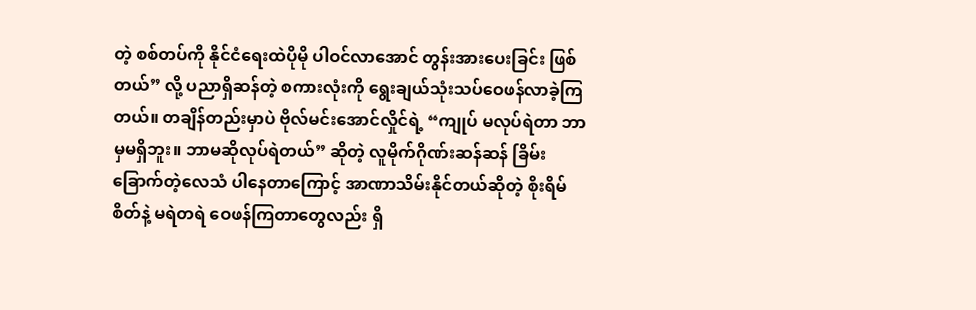တဲ့ စစ်တပ်ကို နိုင်ငံရေးထဲပိုမို ပါဝင်လာအောင် တွန်းအားပေးခြင်း ဖြစ်တယ်” လို့ ပညာရှိဆန်တဲ့ စကားလုံးကို ရွေးချယ်သုံးသပ်ဝေဖန်လာခဲ့ကြတယ်။ တချိန်တည်းမှာပဲ ဗိုလ်မင်းအောင်လှိုင်ရဲ့ “ကျုပ် မလုပ်ရဲတာ ဘာမှမရှိဘူး။ ဘာမဆိုလုပ်ရဲတယ်” ဆိုတဲ့ လူမိုက်ဂိုဏ်းဆန်ဆန် ခြိမ်းခြောက်တဲ့လေသံ ပါနေတာကြောင့် အာဏာသိမ်းနိုင်တယ်ဆိုတဲ့ စိုးရိမ်စိတ်နဲ့ မရဲတရဲ ဝေဖန်ကြတာတွေလည်း ရှိ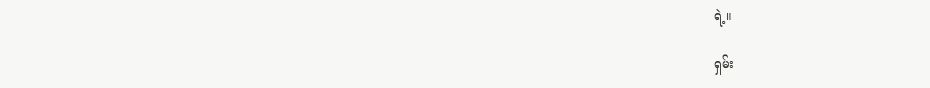ရဲ့။

ရှမ်း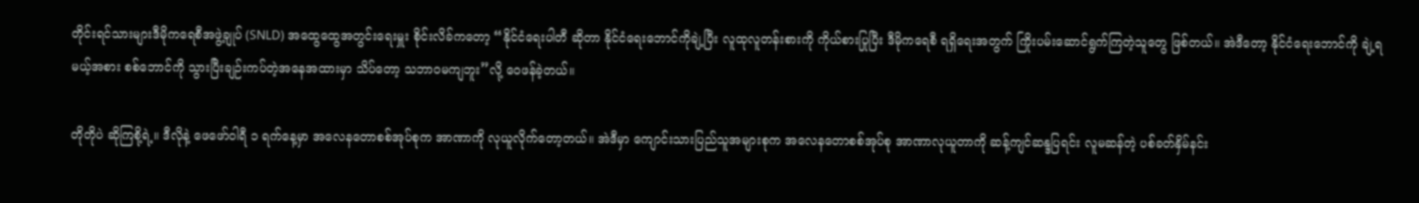တိုင်းရင်သားများဒီမိုကရေစီအဖွဲ့ချုပ် (SNLD) အထွေထွေအတွင်းရေးမှူး စိုင်းလိခ်ကတော့ “နိုင်ငံရေးပါတီ ဆိုတာ နိုင်ငံရေးဘောင်ကိုချဲ့ပြီး လူထုလူတန်းစားကို ကိုယ်စားပြုပြီး ဒီမိုကရေစီ ရရှိရေးအတွက် ကြိုးပမ်းဆောင်ရွက်ကြတဲ့သူတွေ ဖြစ်တယ်။ အဲဒီတော့ နိုင်ငံရေးဘောင်ကို ချဲ့ရမယ့်အစား စစ်ဘောင်ကို သွားပြီးချဉ်းကပ်တဲ့အနေအထားမှာ သိပ်တော့ သဘာဝမကျဘူး”လို့ ဝေဖန်ခဲ့တယ်။

တိုတိုပဲ ဆိုကြစို့ရဲ့။ ဒီလိုနဲ့ ဖေဖော်ဝါရီ ၁ ရက်နေ့မှာ အလေနတောစစ်အုပ်စုက အာဏာကို လုယူလိုက်တော့တယ်။ အဲဒီမှာ ကျောင်းသားပြည်သူအများစုက အလေနတောစစ်အုပ်စု အာဏာလုယူတာကို ဆန့်ကျင်ဆန္ဒပြရင်း လူမဆန်တဲ့ ပစ်ခတ်နှိမ်နင်း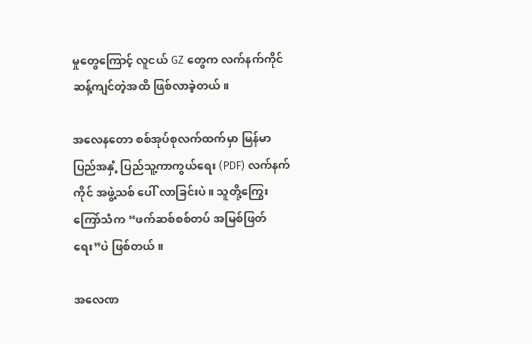မှုတွေကြောင့် လူငယ် GZ တွေက လက်နက်ကိုင် ဆန့်ကျင်တဲ့အထိ ဖြစ်လာခဲ့တယ်။

အလေနတော စစ်အုပ်စုလက်ထက်မှာ မြန်မာပြည်အနှံ့ ပြည်သူ့ကာကွယ်ရေး (PDF) လက်နက်ကိုင် အဖွဲ့သစ် ပေါ် လာခြင်းပဲ။ သူတို့ကြွေးကြော်သံက “ဖက်ဆစ်စစ်တပ် အမြစ်ဖြတ်ရေး”ပဲ ဖြစ်တယ်။

အလေဏ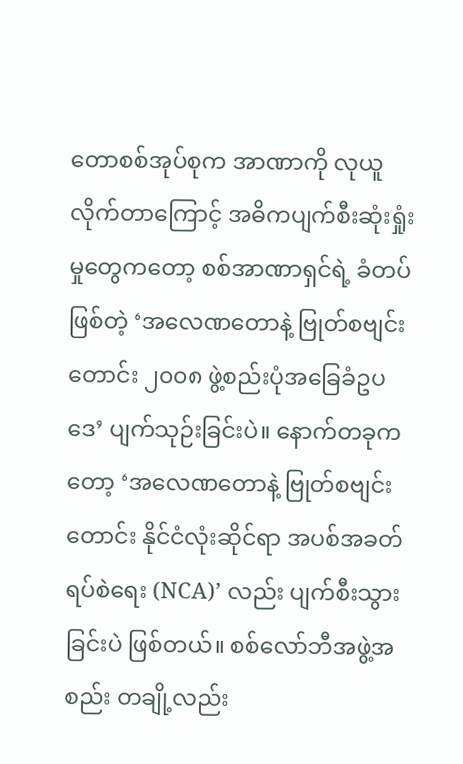တောစစ်အုပ်စုက အာဏာကို လုယူလိုက်တာကြောင့် အဓိကပျက်စီးဆုံးရှုံးမှုတွေကတော့ စစ်အာဏာရှင်ရဲ့ ခံတပ်ဖြစ်တဲ့ ‘အလေဏတောနဲ့ ဗြုတ်စဗျင်းတောင်း ၂၀၀၈ ဖွဲ့စည်းပုံအခြေခံဥပဒေ’ ပျက်သုဉ်းခြင်းပဲ။ နောက်တခုကတော့ ‘အလေဏတောနဲ့ ဗြုတ်စဗျင်းတောင်း နိုင်ငံလုံးဆိုင်ရာ အပစ်အခတ်ရပ်စဲရေး (NCA)’ လည်း ပျက်စီးသွားခြင်းပဲ ဖြစ်တယ်။ စစ်လော်ဘီအဖွဲ့အစည်း တချို့လည်း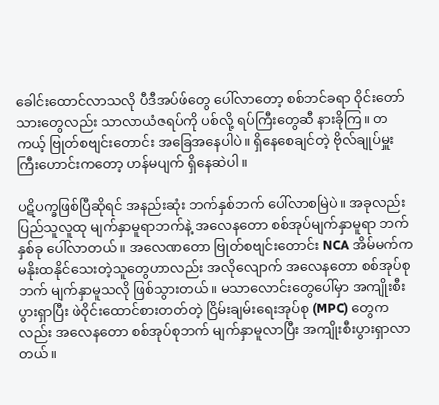ခေါင်းထောင်လာသလို ပီဒီအပ်ဖ်တွေ ပေါ်လာတော့ စစ်ဘင်ခရာ ဝိုင်းတော်သားတွေလည်း သာလာယံဇရပ်ကို ပစ်လို့ ရပ်ကြီးတွေဆီ နားခိုကြ။ တကယ့် ဗြုတ်စဗျင်းတောင်း အခြေအနေပါပဲ။ ရှိနေစေချင်တဲ့ ဗိုလ်ချုပ်မှူးကြီးဟောင်းကတော့ ဟန်မပျက် ရှိနေဆဲပါ။

ပဋိပက္ခဖြစ်ပြီဆိုရင် အနည်းဆုံး ဘက်နှစ်ဘက် ပေါ်လာစမြဲပဲ။ အခုလည်း ပြည်သူလူထု မျက်နှာမူရာဘက်နဲ့ အလေနတော စစ်အုပ်မျက်နှာမူရာ ဘက်နှစ်ခု ပေါ်လာတယ်။ အလေဏတော ဗြုတ်စဗျင်းတောင်း NCA အိမ်မက်က မနိုးထနိုင်သေးတဲ့သူတွေဟာလည်း အလိုလျောက် အလေနတော စစ်အုပ်စုဘက် မျက်နှာမူသလို ဖြစ်သွားတယ်။ မသာလောင်းတွေပေါ်မှာ အကျိုးစီးပွားရှာပြီး ဖဲဝိုင်းထောင်စားတတ်တဲ့ ငြိမ်းချမ်းရေးအုပ်စု (MPC) တွေကလည်း အလေနတော စစ်အုပ်စုဘက် မျက်နှာမူလာပြီး အကျိုးစီးပွားရှာလာတယ်။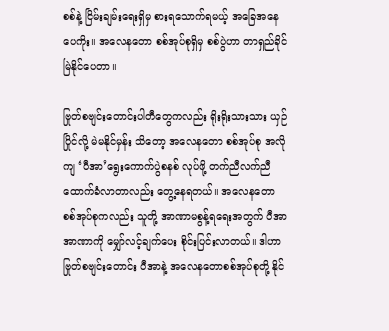စစ်နဲ့ ငြိမ်းချမ်းရေးရှိမှ စားရသောက်ရမယ့် အခြေအနေပေကိုး။ အလေနတော စစ်အုပ်စုရှိမှ စစ်ပွဲဟာ တာရှည်ခိုင်မြဲနိုင်ပေတာ။

ဗြုတ်စဗျင်းတောင်းပါတီတွေကလည်း ရိုးရိုးသားသား ယှဉ်ပြိုင်လို့ မဲမနိုင်မှန်း သိတော့ အလေနတော စစ်အုပ်စု အလိုကျ ‘ပီအာ’ရွေးကောက်ပွဲစနစ် လုပ်ဖို့ တက်ညီလက်ညီ ထောက်ခံလာတာလည်း တွေ့နေရတယ်။ အလေနတော စစ်အုပ်စုကလည်း သူတို့ အာဏာမစွန့်ရရေးအတွက် ပီအာ အာဏာကို မျှော်လင့်ချက်ပေး စိုင်းပြင်းလာတယ်။ ဒါဟာ  ဗြုတ်စဗျင်းတောင်း ပီအာနဲ့ အလေနတောစစ်အုပ်စုတို့ နိုင်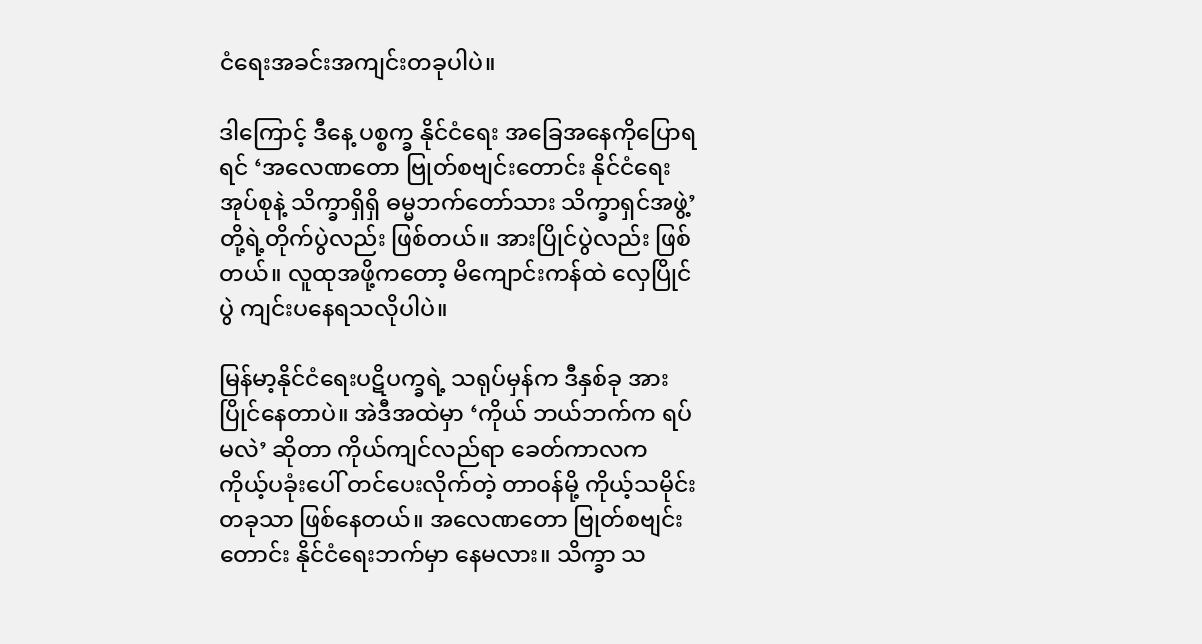ငံရေးအခင်းအကျင်းတခုပါပဲ။

ဒါကြောင့် ဒီနေ့ ပစ္စက္ခ နိုင်ငံရေး အခြေအနေကိုပြောရရင် ‘အလေဏတော ဗြုတ်စဗျင်းတောင်း နိုင်ငံရေးအုပ်စုနဲ့ သိက္ခာရှိရှိ ဓမ္မဘက်တော်သား သိက္ခာရှင်အဖွဲ့’ တို့ရဲ့တိုက်ပွဲလည်း ဖြစ်တယ်။ အားပြိုင်ပွဲလည်း ဖြစ်တယ်။ လူထုအဖို့ကတော့ မိကျောင်းကန်ထဲ လှေပြိုင်ပွဲ ကျင်းပနေရသလိုပါပဲ။

မြန်မာ့နိုင်ငံရေးပဋိပက္ခရဲ့ သရုပ်မှန်က ဒီနှစ်ခု အားပြိုင်နေတာပဲ။ အဲဒီအထဲမှာ ‘ကိုယ် ဘယ်ဘက်က ရပ်မလဲ’ ဆိုတာ ကိုယ်ကျင်လည်ရာ ခေတ်ကာလက ကိုယ့်ပခုံးပေါ် တင်ပေးလိုက်တဲ့ တာဝန်မို့ ကိုယ့်သမိုင်းတခုသာ ဖြစ်နေတယ်။ အလေဏတော ဗြုတ်စဗျင်းတောင်း နိုင်ငံရေးဘက်မှာ နေမလား။ သိက္ခာ သ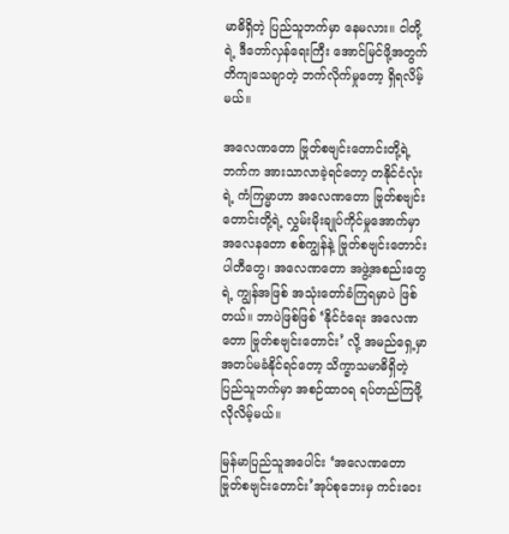မာဓိရှိတဲ့ ပြည်သူဘက်မှာ နေမလား။ ငါတို့ရဲ့ ဒီတော်လှန်ရေးကြီး အောင်မြင်ဖို့အတွက် တိကျသေချာတဲ့ ဘက်လိုက်မှုတော့ ရှိရလိမ့်မယ်။

အလေဏတော ဗြုတ်စဗျင်းတောင်းတို့ရဲ့ဘက်က အားသာလာခဲ့ရင်တော့ တနိုင်ငံလုံးရဲ့ ကံကြမ္မာဟာ အလေဏတော ဗြုတ်စဗျင်းတောင်းတို့ရဲ့ လွှမ်းမိုးချုပ်ကိုင်မှုအောက်မှာ အလေနတော စစ်ကျွန်နဲ့ ဗြုတ်စဗျင်းတောင်းပါတီတွေ၊ အလေဏတော အဖွဲ့အစည်းတွေရဲ့ ကျွန်အဖြစ် အသုံးတော်ခံကြရမှာပဲ ဖြစ်တယ်။ ဘာပဲဖြစ်ဖြစ် ‘နိုင်ငံရေး အလေဏတော ဗြုတ်စဗျင်းတောင်း’ လို့ အမည်ရှေ့မှာ အတပ်မခံနိုင်ရင်တော့ သိက္ခာသမာဓိရှိတဲ့ ပြည်သူဘက်မှာ အစဉ်ထာဝရ ရပ်တည်ကြဖို့ လိုလိမ့်မယ်။

မြန်မာပြည်သူအပေါင်း ‘အလေဏတော ဗြုတ်စဗျင်းတောင်း’အုပ်စုဘေးမှ ကင်းဝေး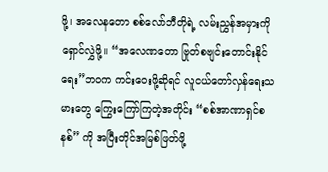ဖို့၊ အလေနတော စစ်လော်ဘီတိုရဲ့ လမ်းညွှန်အမှားကို ရှောင်လွှဲဖို့။ “အလေဏတော ဗြုတ်စဗျင်းတောင်းနိုင်ရေး”ဘဝက ကင်းဝေးဖို့ဆိုရင် လူငယ်တော်လှန်ရေးသမားတွေ ကြွေးကြော်ကြတဲ့အတိုင်း “စစ်အာဏာရှင်စနစ်” ကို အပြီးတိုင်အမြစ်ဖြတ်ဖို့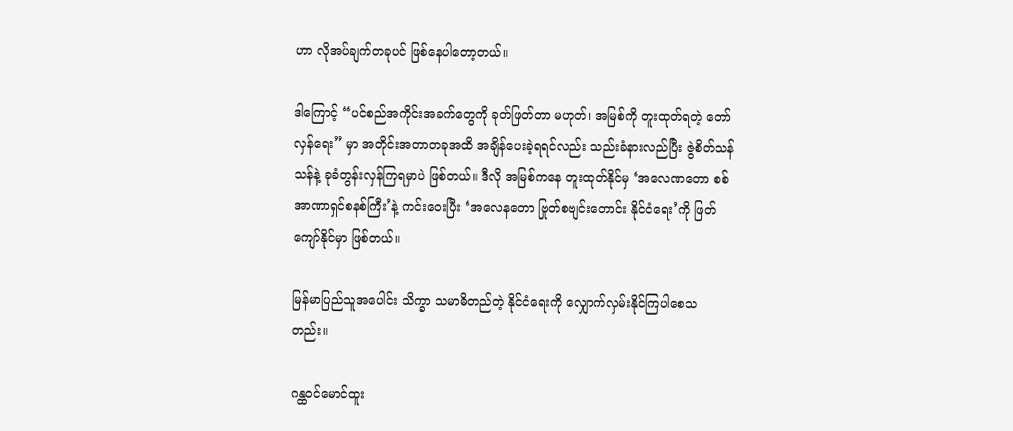ဟာ လိုအပ်ချက်တခုပင် ဖြစ်နေပါတော့တယ်။

ဒါကြောင့် “ပင်စည်အကိုင်းအခက်တွေကို ခုတ်ဖြတ်တာ မဟုတ်၊ အမြစ်ကို တူးထုတ်ရတဲ့ တော်လှန်ရေး” မှာ အတိုင်းအတာတခုအထိ အချိန်ပေးခဲ့ရရင်လည်း သည်းခံနားလည်ပြီး ဇွဲစိတ်သန်သန်နဲ့ ခုခံတွန်းလှန်ကြရမှာပဲ ဖြစ်တယ်။ ဒီလို အမြစ်ကနေ တူးထုတ်နိုင်မှ ‘အလေဏတော စစ်အာဏာရှင်စနစ်ကြီး’နဲ့ ကင်းဝေးပြီး ‘အလေနတော ဗြုတ်စဗျင်းတောင်း နိုင်ငံရေး’ကို ဖြတ်ကျော်နိုင်မှာ ဖြစ်တယ်။

မြန်မာပြည်သူအပေါင်း သိက္ခာ သမာဓိတည်တဲ့ နိုင်ငံရေးကို လျှောက်လှမ်းနိုင်ကြပါစေသတည်း။

ဂန္ထဝင်မောင်ထူး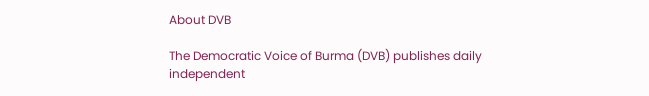About DVB

The Democratic Voice of Burma (DVB) publishes daily independent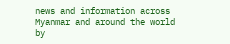news and information across Myanmar and around the world by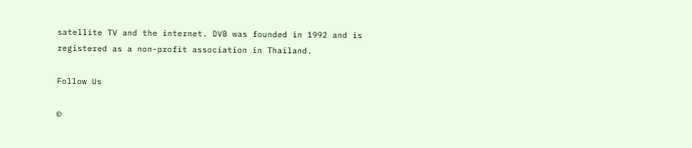satellite TV and the internet. DVB was founded in 1992 and is registered as a non-profit association in Thailand.

Follow Us

©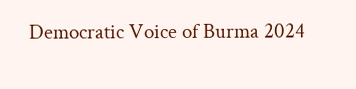Democratic Voice of Burma 2024